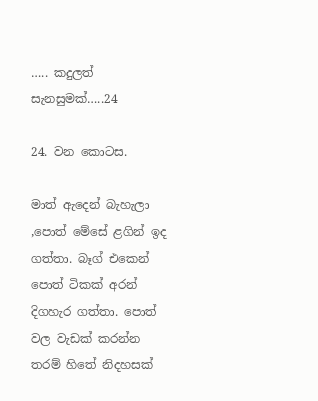….. කදුලත් සැනසුමක්…..24

24. වන කොටස.

මාත් ඇදෙන් බැහැලා ,පොත් මේසේ ළගින් ඉද ගත්තා. බෑග් එකෙන් පොත් ටිකක් අරන් දිගහැර ගත්තා. පොත් වල වැඩක් කරන්න තරම් හිතේ නිදහසක්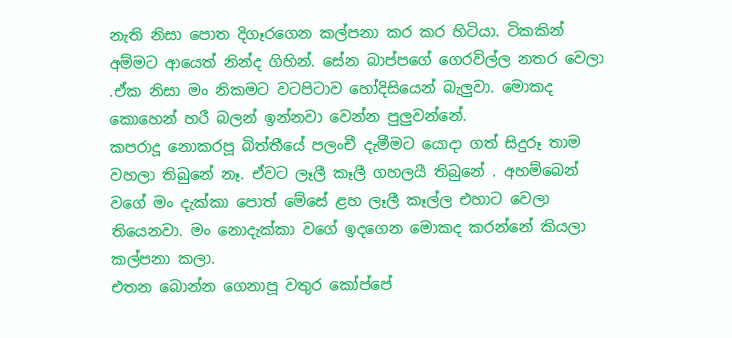නැති නිසා පොත දිගෑරගෙන කල්පනා කර කර හිටියා. ටිකකින් අම්මට ආයෙත් නින්ද ගිහින්. සේන බාප්පගේ ගෙරවිල්ල නතර වෙලා .ඒක නිසා මං නිකමට වටපිටාව හෝදිසියෙන් බැලුවා. මොකද කොහෙන් හරී බලන් ඉන්නවා වෙන්න පුලුවන්නේ.
කපරාදූ නොකරපූ බිත්තීයේ පලංචී දැමීමට යොදා ගත් සිදුරූ තාම වහලා තිබුනේ නෑ. ඒවට ලෑලී කෑලී ගහලයී තිබුනේ . අහම්බෙන් වගේ මං දැක්කා පොත් මේසේ ළහ ලෑලී කෑල්ල එහාට වෙලා තියෙනවා. මං නොදැක්කා වගේ ඉදගෙන මොකද කරන්නේ කියලා කල්පනා කලා.
එතන බොන්න ගෙනාපූ වතුර කෝප්පේ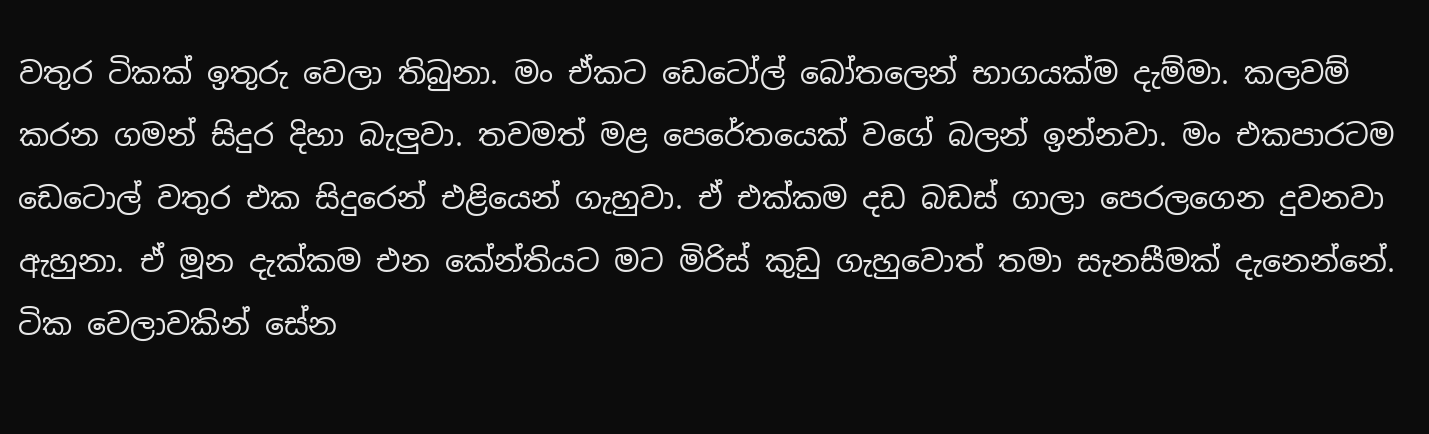වතුර ටිකක් ඉතුරු වෙලා තිබුනා. මං ඒකට ඩෙටෝල් බෝතලෙන් භාගයක්ම දැම්මා. කලවම් කරන ගමන් සිදුර දිහා බැලුවා. තවමත් මළ පෙරේතයෙක් වගේ බලන් ඉන්නවා. මං එකපාරටම ඩෙටොල් වතුර එක සිදුරෙන් එළියෙන් ගැහුවා. ඒ එක්කම දඩ බඩස් ගාලා පෙරලගෙන දුවනවා ඇහුනා. ඒ මූන දැක්කම එන කේන්තියට මට මිරිස් කුඩු ගැහුවොත් තමා සැනසීමක් දැනෙන්නේ.
ටික වෙලාවකින් සේන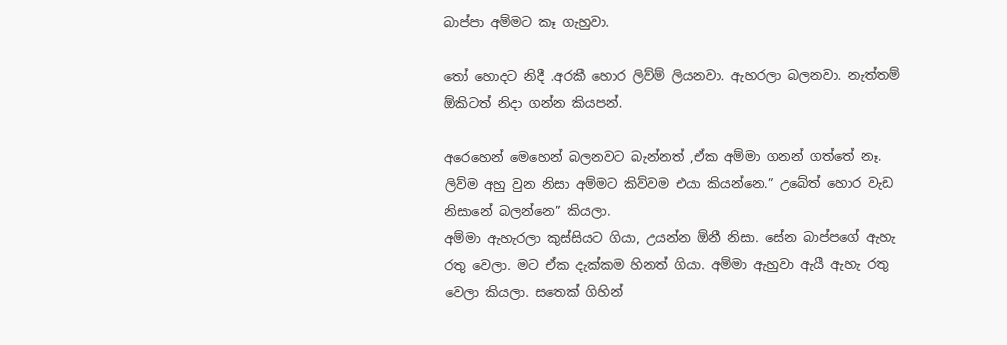බාප්පා අම්මට කෑ ගැහුවා.

තෝ හොදට නිදී .අරකී හොර ලිව්ම් ලියනවා. ඇහරලා බලනවා. නැත්තම් ඕකිටත් නිදා ගන්න කියපන්.

අරෙහෙන් මෙහෙන් බලනවට බැන්නත් ,ඒක අම්මා ගනන් ගත්තේ නෑ. ලිව්ම අහු වුන නිසා අම්මට කිව්වම එයා කියන්නෙ.” උබේත් හොර වැඩ නිසානේ බලන්නෙ” කියලා.
අම්මා ඇහැරලා කුස්සියට ගියා, උයන්න ඕනී නිසා. සේන බාප්පගේ ඇහැ රතු වෙලා. මට ඒක දැක්කම හිනත් ගියා. අම්මා ඇහුවා ඇයී ඇහැ රතු වෙලා කියලා. සතෙක් ගිහින්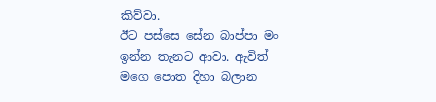කිව්වා.
ඊට පස්සෙ සේන බාප්පා මං ඉන්න තැනට ආවා. ඇවිත් මගෙ පොත දිහා බලාන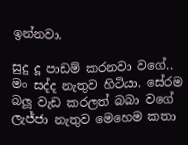ඉන්නවා.

සුදු දූ පාඩම් කරනවා වගේ..
මං සද්ද නැතුව හිටියා. සේරම බලූ වැඩ කරලත් බබා වගේ ලැජ්ජා නැතුව මෙහෙම කතා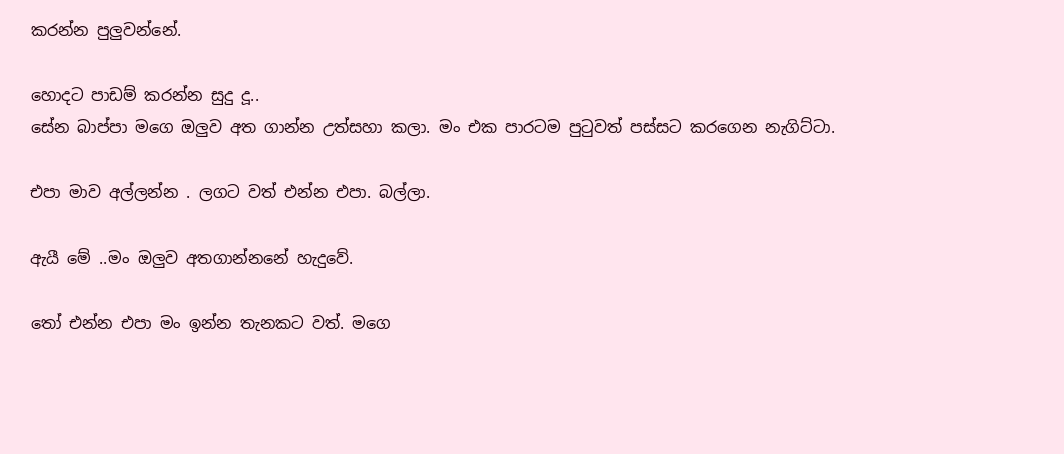කරන්න පුලුවන්නේ.

හොදට පාඩම් කරන්න සුදු දූ..
සේන බාප්පා මගෙ ඔලුව අත ගාන්න උත්සහා කලා. මං එක පාරටම පුටුවත් පස්සට කරගෙන නැගිට්ටා.

එපා මාව අල්ලන්න . ලගට වත් එන්න එපා. බල්ලා.

ඇයී මේ ..මං ඔලුව අතගාන්නනේ හැදුවේ.

තෝ එන්න එපා මං ඉන්න තැනකට වත්. මගෙ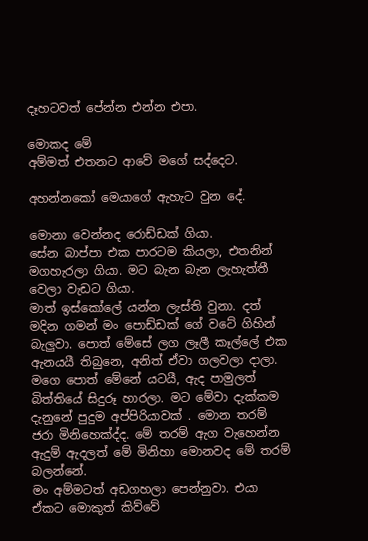දෑහටවත් පේන්න එන්න එපා.

මොකද මේ
අම්මත් එතනට ආවේ මගේ සද්දෙට.

අහන්නකෝ මෙයාගේ ඇහැට වුන දේ.

මොනා වෙන්නද රොඩ්ඩක් ගියා.
සේන බාප්පා එක පාරටම කියලා, එතනින් මගහැරලා ගියා. මට බැන බැන ලැහැත්තී වෙලා වැඩට ගියා.
මාත් ඉස්කෝලේ යන්න ලැස්‍ති වුනා. දත් මදින ගමන් මං පොඩ්ඩක් ගේ වටේ ගිහින් බැලුවා. පොත් මේසේ ලග ලෑලී කෑල්ලේ එක ඇනයයී තිබුනෙ, අනිත් ඒවා ගලවලා දාලා. මගෙ පොත් මේනේ යටයී, ඇද පාමුලත් බිත්තියේ සිදුරූ හාරලා. මට මේවා දැක්කම දැනුනේ පුදුම අප්පිරියාවක් . මොන තරම් ජරා මිනිහෙක්ද්ද. මේ තරම් ඇග වැහෙන්න ඇදුම් ඇදලත් මේ මිනිහා මොනවද මේ තරම් බලන්නේ.
මං අම්මටත් අඩගහලා පෙන්නුවා. එයා ඒකට මොකුත් කිව්වේ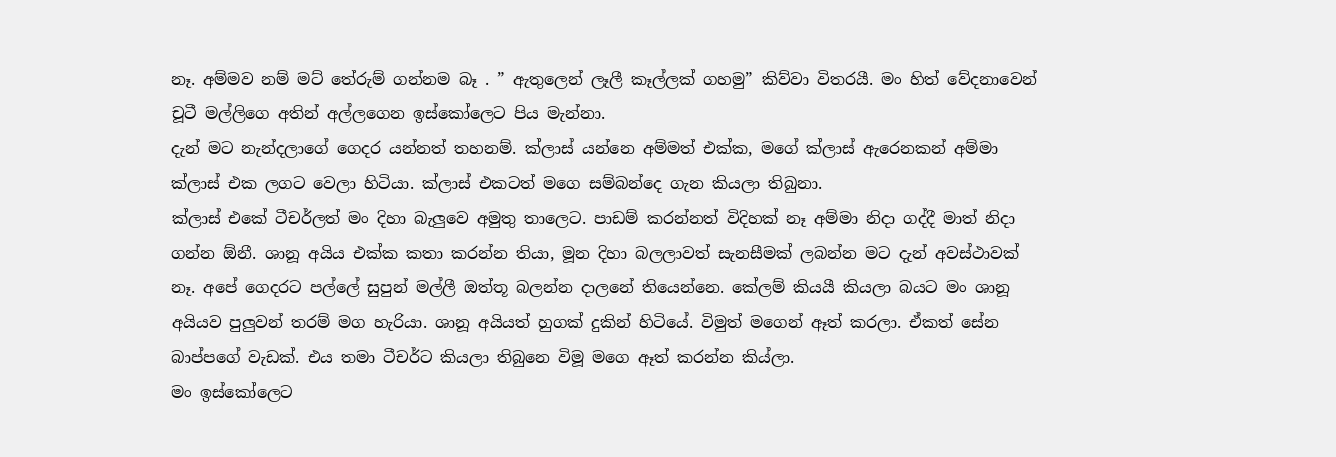නෑ. අම්මව නම් මට් තේරුම් ගන්නම බෑ . ” ඇතුලෙන් ලෑලී කෑල්ලක් ගහමු” කිව්වා විතරයී. මං හිත් වේදනාවෙන් චූටී මල්ලිගෙ අතින් අල්ලගෙන ඉස්කෝලෙට පිය මැන්නා.
දැන් මට නැන්දලාගේ ගෙදර යන්නත් තහනම්. ක්ලාස් යන්නෙ අම්මත් එක්ක, මගේ ක්ලාස් ඇරෙනකන් අම්මා ක්ලාස් එක ලගට වෙලා හිටියා. ක්ලාස් එකටත් මගෙ සම්බන්දෙ ගැන කියලා තිබුනා.
ක්ලාස් එකේ ටීචර්ලත් මං දිහා බැලුවෙ අමුතු තාලෙට. පාඩම් කරන්නත් විදිහක් නෑ අම්මා නිදා ගද්දී මාත් නිදා ගන්න ඕනී. ශානූ අයිය එක්ක කතා කරන්න තියා, මූන දිහා බලලාවත් සැනසීමක් ලබන්න මට දැන් අවස්ථාවක් නෑ. අපේ ගෙදරට පල්ලේ සුපුන් මල්ලී ඔත්තූ බලන්න දාලනේ තියෙන්නෙ. කේලම් කියයී කියලා බයට මං ශානූ අයියව පුලුවන් තරම් මග හැරියා. ශානූ අයියත් හුගක් දුකින් හිටියේ. විමුත් මගෙන් ඈත් කරලා. ඒකත් සේන බාප්පගේ වැඩක්. එය තමා ටීචර්ට කියලා තිබුනෙ විමූ මගෙ ඈත් කරන්න කිය්ලා.
මං ඉස්කෝලෙට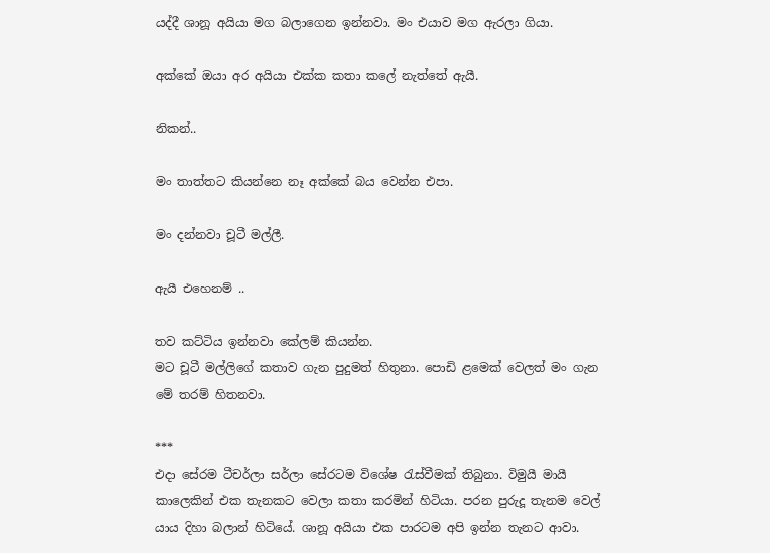යද්දී ශානූ අයියා මග බලාගෙන ඉන්නවා. මං එයාව මග ඇරලා ගියා.

අක්කේ ඔයා අර අයියා එක්ක කතා කලේ නැත්තේ ඇයී.

නිකන්..

මං තාත්තට කියන්නෙ නෑ අක්කේ බය වෙන්න එපා.

මං දන්නවා චූටී මල්ලී.

ඇයී එහෙනම් ..

තව කට්ටිය ඉන්නවා කේලම් කියන්න.
මට චූටී මල්ලිගේ කතාව ගැන පුදුමත් හිතුනා. පොඩි ළමෙක් වෙලත් මං ගැන මේ තරම් හිතනවා.

***
එදා සේරම ටීචර්ලා සර්ලා සේරටම විශේෂ රැස්වීමක් තිබුනා. විමුයී මායී කාලෙකින් එක තැනකට වෙලා කතා කරමින් හිටියා. පරන පුරුදූ තැනම වෙල්‍ යාය දිහා බලාන් හිටියේ. ශානූ අයියා එක පාරටම අපි ඉන්න තැනට ආවා.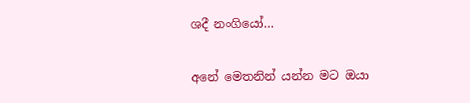ශදී නංගියෝ…

අනේ මෙතනින් යන්න මට ඔයා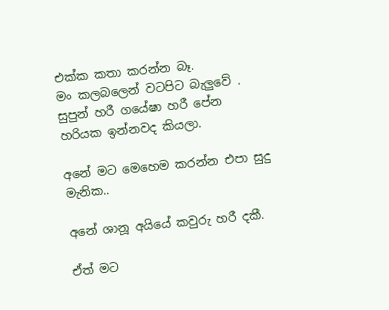එක්ක කතා කරන්න බෑ.
මං කලබලෙන් වටපිට බැලුවේ . සුපුන් හරී ගයේෂා හරී පේන හරියක ඉන්නවද කියලා.

අනේ මට මෙහෙම කරන්න එපා සුදු මැනික..

අනේ ශානූ අයියේ කවුරු හරී දකී.

ඒත් මට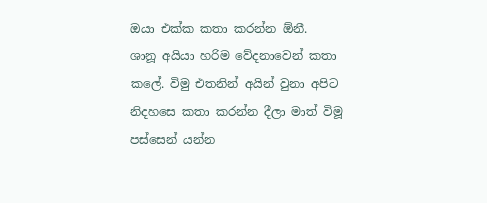ඔයා එක්ක කතා කරන්න ඕනී.
ශානූ අයියා හරිම වේදනාවෙන් කතා කලේ. විමු එතනින් අයින් වුනා අපිට නිදහසෙ කතා කරන්න දීලා මාත් විමූ පස්සෙන් යන්න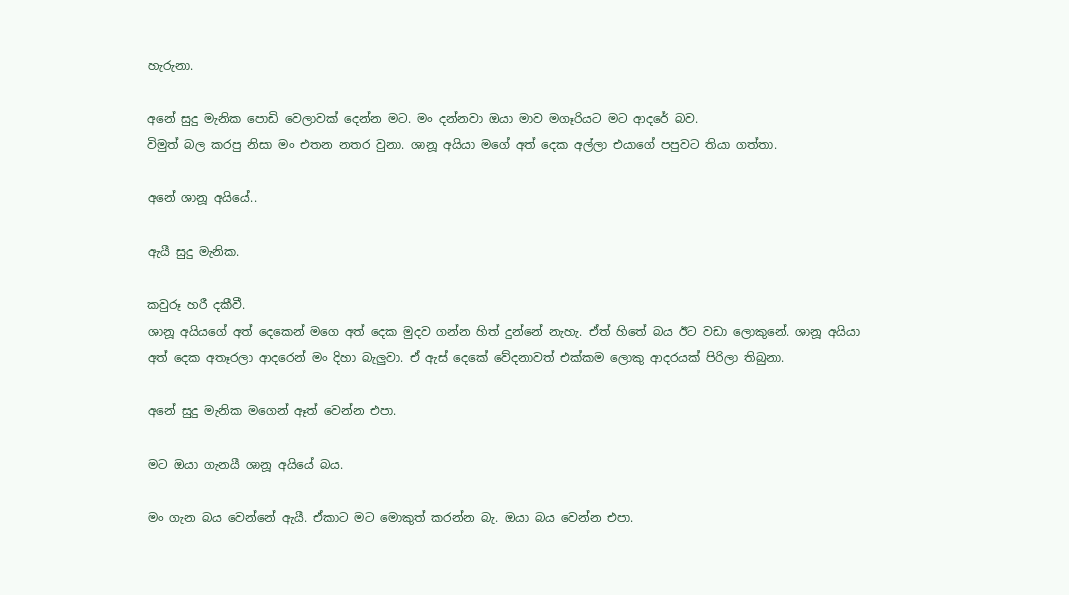හැරුනා.

අනේ සුදු මැනික පොඩි වෙලාවක් දෙන්න මට. මං දන්නවා ඔයා මාව මගෑරියට මට ආදරේ බව.
විමුත් බල කරපු නිසා මං එතන නතර වුනා. ශානූ අයියා මගේ අත් දෙක අල්ලා එයාගේ පපුවට තියා ගත්තා.

අනේ ශානූ අයියේ..

ඇයී සුදු මැනික.

කවුරූ හරී දකීවී.
ශානූ අයියගේ අත් දෙකෙන් මගෙ අත් දෙක මුදව ගන්න හිත් දුන්නේ නැහැ. ඒත් හිතේ බය ඊට වඩා ලොකුනේ. ශානූ අයියා අත් දෙක අතෑරලා ආදරෙන් මං දිහා බැලුවා. ඒ ඇස් දෙකේ වේදනාවත් එක්කම ලොකු ආදරයක් පිරිලා තිබුනා.

අනේ සුදු මැනික මගෙන් ඈත් වෙන්න එපා.

මට ඔයා ගැනයී ශානූ අයියේ බය.

මං ගැන බය වෙන්නේ ඇයී. ඒකාට මට මොකුත් කරන්න බැ. ඔයා බය වෙන්න එපා.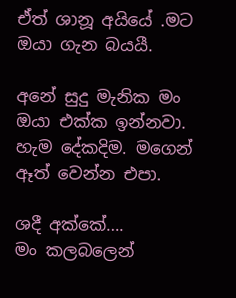ඒත් ශානූ අයියේ .මට ඔයා ගැන බයයී.

අනේ සුදු මැනික මං ඔයා එක්ක ඉන්නවා. හැම දේකදිම. මගෙන් ඈත් වෙන්න එපා.

ශදී අක්කේ….
මං කලබලෙන්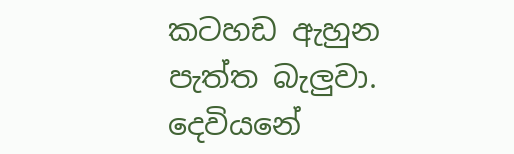කටහඩ ඇහුන පැත්ත බැලුවා. දෙවියනේ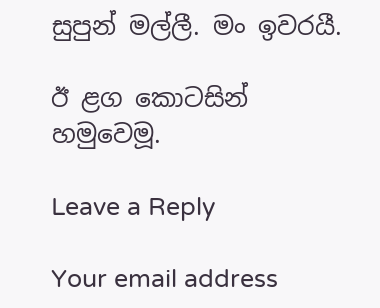සුපුන් මල්ලී. මං ඉවරයී.

ඊ ළග කොටසින් හමුවෙමූ.

Leave a Reply

Your email address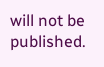will not be published.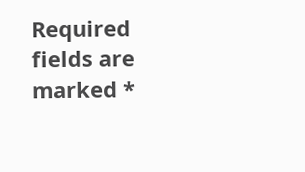Required fields are marked *